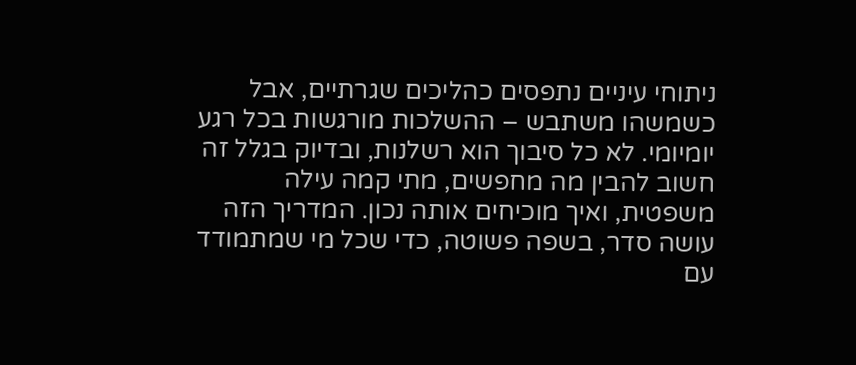ניתוחי עיניים נתפסים כהליכים שגרתיים, אבל כשמשהו משתבש – ההשלכות מורגשות בכל רגע יומיומי. לא כל סיבוך הוא רשלנות, ובדיוק בגלל זה חשוב להבין מה מחפשים, מתי קמה עילה משפטית, ואיך מוכיחים אותה נכון. המדריך הזה עושה סדר, בשפה פשוטה, כדי שכל מי שמתמודד עם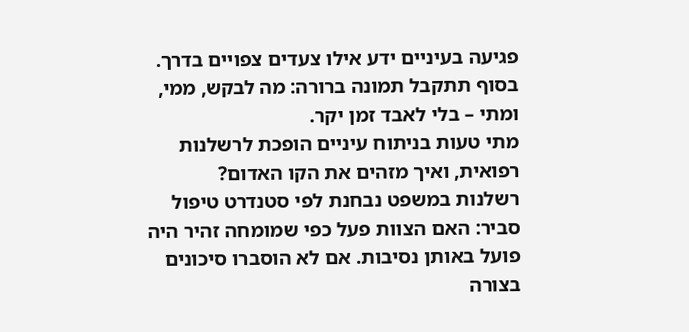פגיעה בעיניים ידע אילו צעדים צפויים בדרך. בסוף תתקבל תמונה ברורה: מה לבקש, ממי, ומתי – בלי לאבד זמן יקר.
מתי טעות בניתוח עיניים הופכת לרשלנות רפואית, ואיך מזהים את הקו האדום?
רשלנות במשפט נבחנת לפי סטנדרט טיפול סביר: האם הצוות פעל כפי שמומחה זהיר היה פועל באותן נסיבות. אם לא הוסברו סיכונים בצורה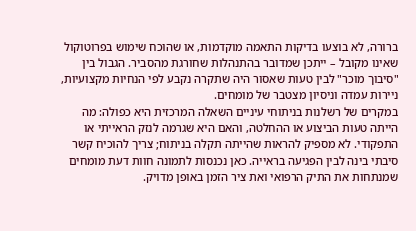ברורה, לא בוצעו בדיקות התאמה מוקדמות, או שהוכח שימוש בפרוטוקול שאינו מקובל – ייתכן שמדובר בהתנהלות שחורגת מהסביר. הגבול בין "סיבוך מוכר" לבין טעות שאסור היה שתקרה נקבע לפי הנחיות מקצועיות, ניירות עמדה וניסיון מצטבר של מומחים.
במקרים של רשלנות בניתוחי עיניים השאלה המרכזית היא כפולה: מה הייתה טעות הביצוע או ההחלטה, והאם היא שגרמה לנזק הראייתי או התפקודי. לא מספיק להראות שהייתה תקלה בניתוח; צריך להוכיח קשר סיבתי בינה לבין הפגיעה בראייה. כאן נכנסות לתמונה חוות דעת מומחים שמנתחות את התיק הרפואי ואת ציר הזמן באופן מדויק.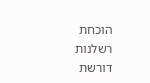הוכחת רשלנות דורשת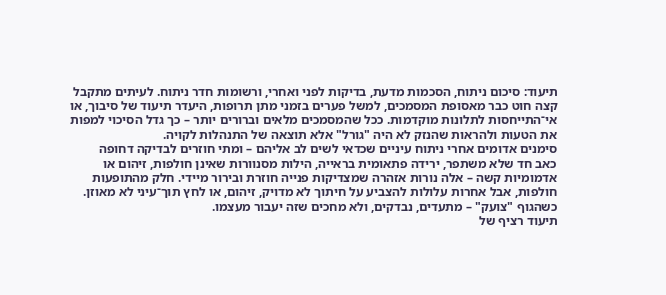תיעוד: סיכום ניתוח, הסכמות מדעת, בדיקות לפני ואחרי, ורשומות חדר ניתוח. לעיתים מתקבל קצה חוט כבר מאסופת המסמכים, למשל פערים בזמני מתן תרופות, היעדר תיעוד של סיבוך, או אי־התייחסות לתלונות מוקדמות. ככל שהמסמכים מלאים וברורים יותר – כך גדל הסיכוי למפות את הטעות ולהראות שהנזק לא היה "גורל" אלא תוצאה של התנהלות לקויה.
סימנים אדומים אחרי ניתוח עיניים שכדאי לשים לב אליהם – ומתי חוזרים לבדיקה דחופה
כאב חד שלא משתפר, ירידה פתאומית בראייה, הילות מסנוורות שאינן חולפות, זיהום או אדמומיות קשה – אלה נורות אזהרה שמצדיקות פנייה חוזרת ובירור מיידי. חלק מהתופעות חולפות, אבל אחרות עלולות להצביע על חיתוך לא מדויק, זיהום, או לחץ תוך־עיני לא מאוזן. כשהגוף "צועק" – מתעדים, נבדקים, ולא מחכים שזה יעבור מעצמו.
תיעוד רציף של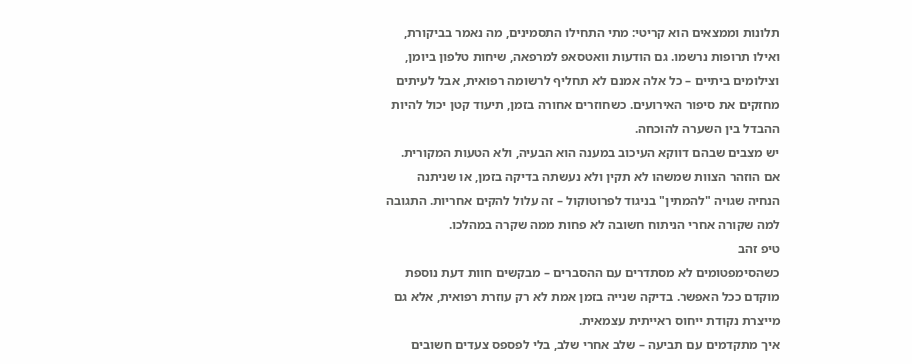תלונות וממצאים הוא קריטי: מתי התחילו התסמינים, מה נאמר בביקורת, ואילו תרופות נרשמו. גם הודעות וואטסאפ למרפאה, שיחות טלפון ביומן, וצילומים ביתיים – כל אלה אמנם לא תחליף לרשומה רפואית, אבל לעיתים מחזקים את סיפור האירועים. כשחוזרים אחורה בזמן, תיעוד קטן יכול להיות ההבדל בין השערה להוכחה.
יש מצבים שבהם דווקא העיכוב במענה הוא הבעיה, ולא הטעות המקורית. אם הוזהר הצוות שמשהו לא תקין ולא נעשתה בדיקה בזמן, או שניתנה הנחיה שגויה "להמתין" בניגוד לפרוטוקול – זה עלול להקים אחריות. התגובה למה שקורה אחרי הניתוח חשובה לא פחות ממה שקרה במהלכו.
טיפ זהב
כשהסימפטומים לא מסתדרים עם ההסברים – מבקשים חוות דעת נוספת מוקדם ככל האפשר. בדיקה שנייה בזמן אמת לא רק עוזרת רפואית, אלא גם מייצרת נקודת ייחוס ראייתית עצמאית.
איך מתקדמים עם תביעה – שלב אחרי שלב, בלי לפספס צעדים חשובים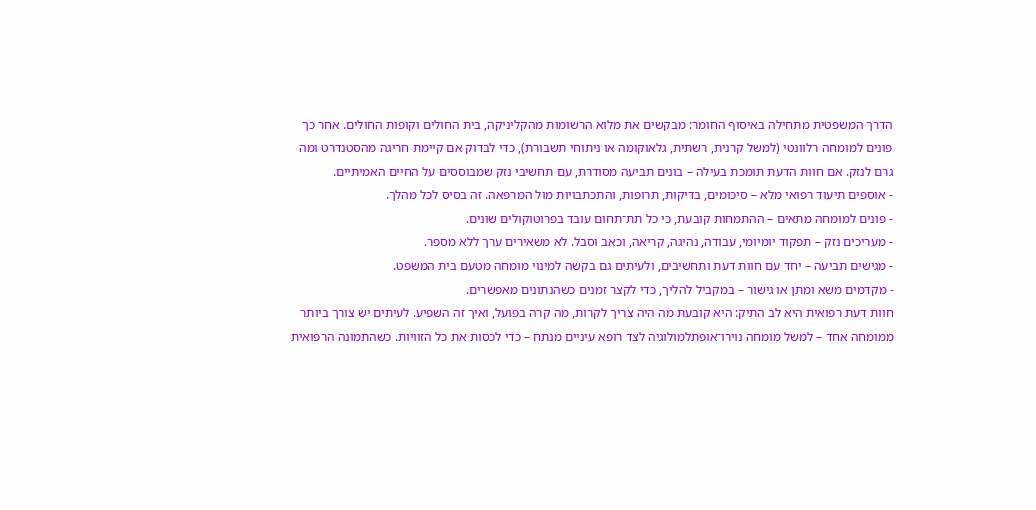הדרך המשפטית מתחילה באיסוף החומר: מבקשים את מלוא הרשומות מהקליניקה, בית החולים וקופות החולים. אחר כך פונים למומחה רלוונטי (למשל קרנית, רשתית, גלאוקומה או ניתוחי תשבורת), כדי לבדוק אם קיימת חריגה מהסטנדרט ומה גרם לנזק. אם חוות הדעת תומכת בעילה – בונים תביעה מסודרת, עם תחשיבי נזק שמבוססים על החיים האמיתיים.
- אוספים תיעוד רפואי מלא – סיכומים, בדיקות, תרופות, והתכתבויות מול המרפאה. זה בסיס לכל מהלך.
- פונים למומחה מתאים – ההתמחות קובעת, כי כל תת־תחום עובד בפרוטוקולים שונים.
- מעריכים נזק – תפקוד יומיומי, עבודה, נהיגה, קריאה, וכאב וסבל. לא משאירים ערך ללא מספר.
- מגישים תביעה – יחד עם חוות דעת ותחשיבים, ולעיתים גם בקשה למינוי מומחה מטעם בית המשפט.
- מקדמים משא ומתן או גישור – במקביל להליך, כדי לקצר זמנים כשהנתונים מאפשרים.
חוות דעת רפואית היא לב התיק: היא קובעת מה היה צריך לקרות, מה קרה בפועל, ואיך זה השפיע. לעיתים יש צורך ביותר ממומחה אחד – למשל מומחה נוירו־אופתלמולוגיה לצד רופא עיניים מנתח – כדי לכסות את כל הזוויות. כשהתמונה הרפואית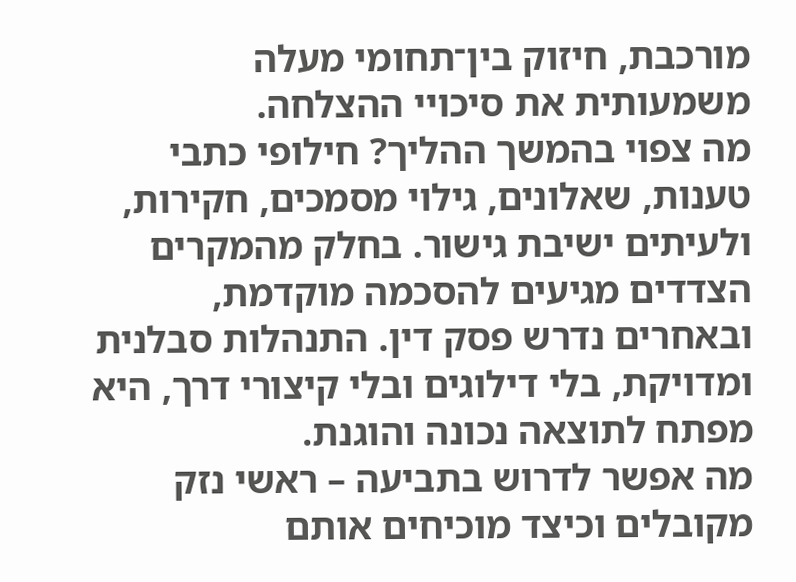מורכבת, חיזוק בין־תחומי מעלה משמעותית את סיכויי ההצלחה.
מה צפוי בהמשך ההליך? חילופי כתבי טענות, שאלונים, גילוי מסמכים, חקירות, ולעיתים ישיבת גישור. בחלק מהמקרים הצדדים מגיעים להסכמה מוקדמת, ובאחרים נדרש פסק דין. התנהלות סבלנית ומדויקת, בלי דילוגים ובלי קיצורי דרך, היא מפתח לתוצאה נכונה והוגנת.
מה אפשר לדרוש בתביעה – ראשי נזק מקובלים וכיצד מוכיחים אותם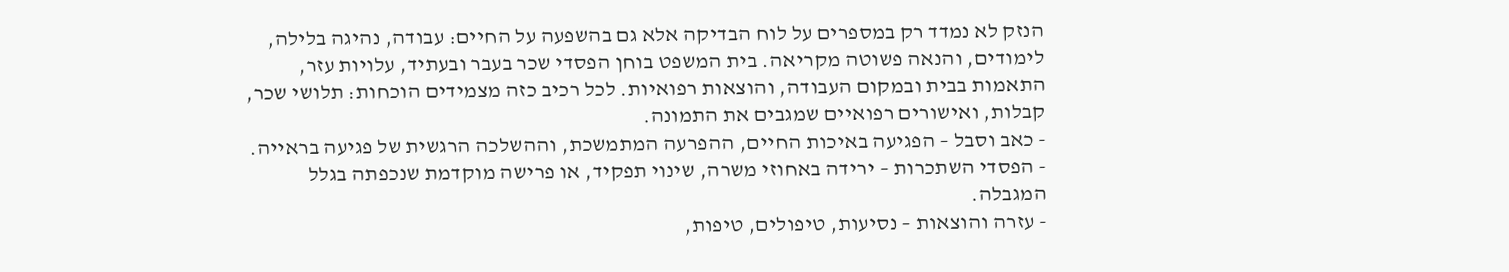הנזק לא נמדד רק במספרים על לוח הבדיקה אלא גם בהשפעה על החיים: עבודה, נהיגה בלילה, לימודים, והנאה פשוטה מקריאה. בית המשפט בוחן הפסדי שכר בעבר ובעתיד, עלויות עזר, התאמות בבית ובמקום העבודה, והוצאות רפואיות. לכל רכיב כזה מצמידים הוכחות: תלושי שכר, קבלות, ואישורים רפואיים שמגבים את התמונה.
- כאב וסבל – הפגיעה באיכות החיים, ההפרעה המתמשכת, וההשלכה הרגשית של פגיעה בראייה.
- הפסדי השתכרות – ירידה באחוזי משרה, שינוי תפקיד, או פרישה מוקדמת שנכפתה בגלל המגבלה.
- עזרה והוצאות – נסיעות, טיפולים, טיפות,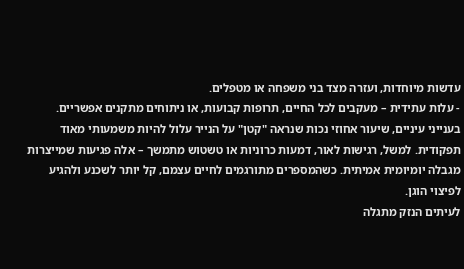עדשות מיוחדות, ועזרה מצד בני משפחה או מטפלים.
- עלות עתידית – מעקבים לכל החיים, תרופות קבועות, או ניתוחים מתקנים אפשריים.
בענייני עיניים, שיעור אחוזי נכות שנראה "קטן" על הנייר עלול להיות משמעותי מאוד תפקודית. למשל, רגישות לאור, דמעות כרוניות או טשטוש מתמשך – אלה פגיעות שמייצרות מגבלה יומיומית אמיתית. כשהמספרים מתורגמים לחיים עצמם, קל יותר לשכנע ולהגיע לפיצוי הוגן.
לעיתים הנזק מתגלה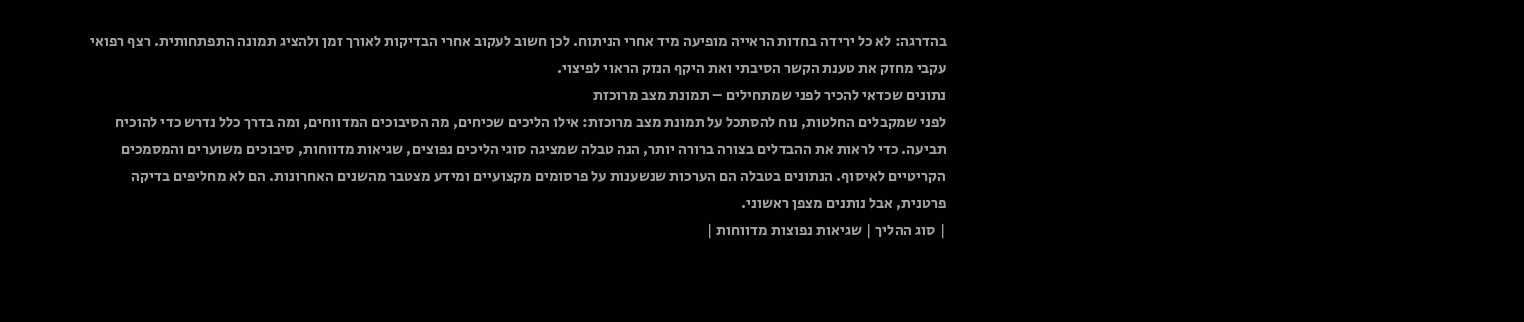בהדרגה: לא כל ירידה בחדות הראייה מופיעה מיד אחרי הניתוח. לכן חשוב לעקוב אחרי הבדיקות לאורך זמן ולהציג תמונה התפתחותית. רצף רפואי עקבי מחזק את טענת הקשר הסיבתי ואת היקף הנזק הראוי לפיצוי.
נתונים שכדאי להכיר לפני שמתחילים – תמונת מצב מרוכזת
לפני שמקבלים החלטות, נוח להסתכל על תמונת מצב מרוכזת: אילו הליכים שכיחים, מה הסיבוכים המדווחים, ומה בדרך כלל נדרש כדי להוכיח תביעה. כדי לראות את ההבדלים בצורה ברורה יותר, הנה טבלה שמציגה סוגי הליכים נפוצים, שגיאות מדווחות, סיבוכים משוערים והמסמכים הקריטיים לאיסוף. הנתונים בטבלה הם הערכות שנשענות על פרסומים מקצועיים ומידע מצטבר מהשנים האחרונות. הם לא מחליפים בדיקה פרטנית, אבל נותנים מצפן ראשוני.
| סוג ההליך | שגיאות נפוצות מדווחות |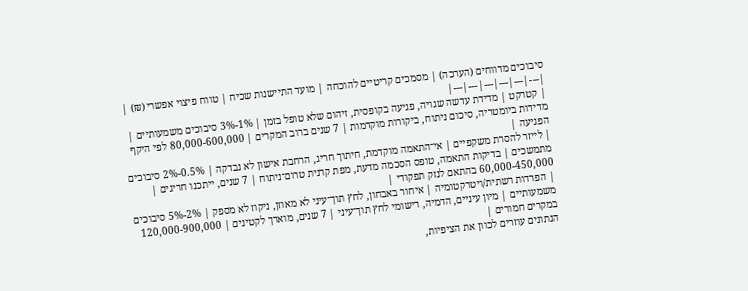סיבוכים מדווחים (הערכה) | מסמכים קריטיים להוכחה | מועד התיישנות שכיח | טווח פיצוי אפשרי (₪) |
|---|---|---|---|---|---|
| קטרקט | מדידת עדשה שגויה, פגיעה בקופסית, זיהום שלא טופל בזמן | 1%-3% סיבוכים משמעותיים | מדידות ביומטריה, סיכום ניתוח, ביקורות מוקדמות | 7 שנים ברוב המקרים | 80,000-600,000 לפי היקף הפגיעה |
| לייזר להסרת משקפיים | אי־התאמה מוקדמת, חיתוך חריג, הרחבת אישון לא נבדקה | 0.5%-2% סיבוכים מתמשכים | בדיקות התאמה, טופס הסכמה מדעת, מפת קרנית טרום־ניתוח | 7 שנים, ייתכנו חריגים | 60,000-450,000 בהתאם לנזק תפקודי |
| הפרדות רשתית/ויטרקטומיה | איחור באבחון, לחץ תוך־עיני לא מאוזן, ניקוז לא מספק | 2%-5% סיבוכים משמעותיים | מיון עיניים, הדמיה, רישומי לחץ תוך־עיני | 7 שנים, מוארך לקטינים | 120,000-900,000 במקרים חמורים |
הנתונים עוזרים לכוון את הציפיות,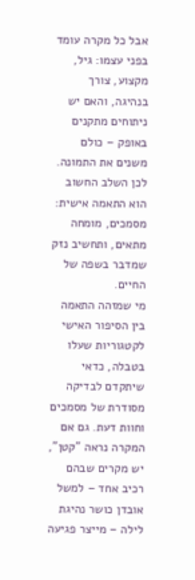אבל כל מקרה עומד בפני עצמו: גיל, מקצוע, צורך בנהיגה, והאם יש ניתוחים מתקנים באופק – כולם משנים את התמונה. לכן השלב החשוב הוא התאמה אישית: מסמכים, מומחה מתאים, ותחשיב נזק שמדבר בשפה של החיים.
מי שמזהה התאמה בין הסיפור האישי לקטגוריות שעלו בטבלה, כדאי שיתקדם לבדיקה מסודרת של מסמכים וחוות דעת. גם אם המקרה נראה "קטן", יש מקרים שבהם רכיב אחד – למשל אובדן כושר נהיגת לילה – מייצר פגיעה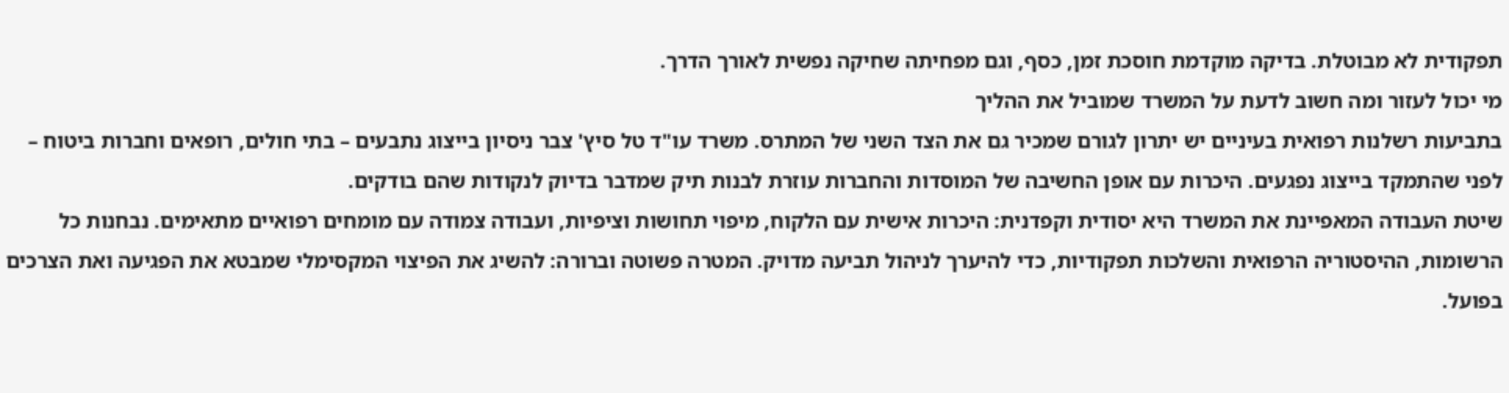תפקודית לא מבוטלת. בדיקה מוקדמת חוסכת זמן, כסף, וגם מפחיתה שחיקה נפשית לאורך הדרך.
מי יכול לעזור ומה חשוב לדעת על המשרד שמוביל את ההליך
בתביעות רשלנות רפואית בעיניים יש יתרון לגורם שמכיר גם את הצד השני של המתרס. משרד עו"ד טל סיץ' צבר ניסיון בייצוג נתבעים – בתי חולים, רופאים וחברות ביטוח – לפני שהתמקד בייצוג נפגעים. היכרות עם אופן החשיבה של המוסדות והחברות עוזרת לבנות תיק שמדבר בדיוק לנקודות שהם בודקים.
שיטת העבודה המאפיינת את המשרד היא יסודית וקפדנית: היכרות אישית עם הלקוח, מיפוי תחושות וציפיות, ועבודה צמודה עם מומחים רפואיים מתאימים. נבחנות כל הרשומות, ההיסטוריה הרפואית והשלכות תפקודיות, כדי להיערך לניהול תביעה מדויק. המטרה פשוטה וברורה: להשיג את הפיצוי המקסימלי שמבטא את הפגיעה ואת הצרכים בפועל.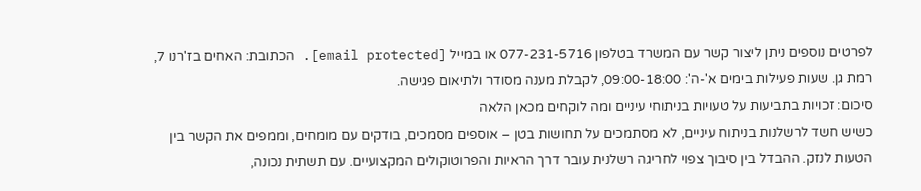לפרטים נוספים ניתן ליצור קשר עם המשרד בטלפון 077-231-5716 או במייל [email protected]. הכתובת: האחים בז'רנו 7, רמת גן. שעות פעילות בימים א'-ה': 09:00-18:00, לקבלת מענה מסודר ולתיאום פגישה.
סיכום: זכויות בתביעות על טעויות בניתוחי עיניים ומה לוקחים מכאן הלאה
כשיש חשד לרשלנות בניתוח עיניים, לא מסתמכים על תחושות בטן – אוספים מסמכים, בודקים עם מומחים, וממפים את הקשר בין הטעות לנזק. ההבדל בין סיבוך צפוי לחריגה רשלנית עובר דרך הראיות והפרוטוקולים המקצועיים. עם תשתית נכונה,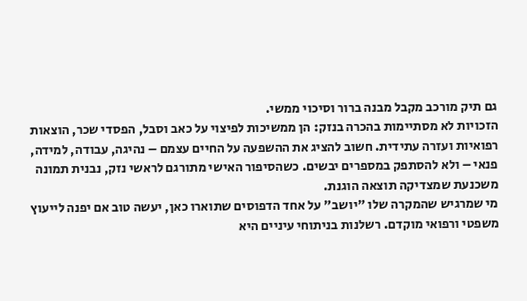גם תיק מורכב מקבל מבנה ברור וסיכוי ממשי.
הזכויות לא מסתיימות בהכרה בנזק: הן ממשיכות לפיצוי על כאב וסבל, הפסדי שכר, הוצאות רפואיות ועזרה עתידית. חשוב להציג את ההשפעה על החיים עצמם – נהיגה, עבודה, למידה, פנאי – ולא להסתפק במספרים יבשים. כשהסיפור האישי מתורגם לראשי נזק, נבנית תמונה משכנעת שמצדיקה תוצאה הוגנת.
מי שמרגיש שהמקרה שלו "יושב" על אחד הדפוסים שתוארו כאן, יעשה טוב אם יפנה לייעוץ משפטי ורפואי מוקדם. רשלנות בניתוחי עיניים היא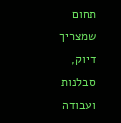תחום שמצריך דיוק, סבלנות ועבודה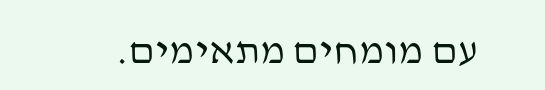עם מומחים מתאימים.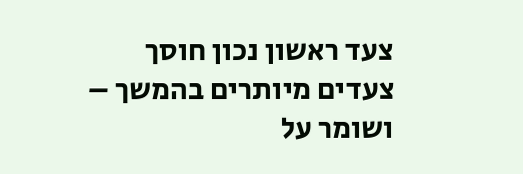צעד ראשון נכון חוסך צעדים מיותרים בהמשך – ושומר על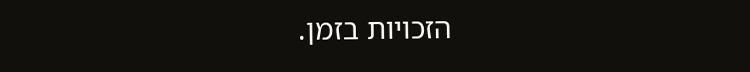הזכויות בזמן.